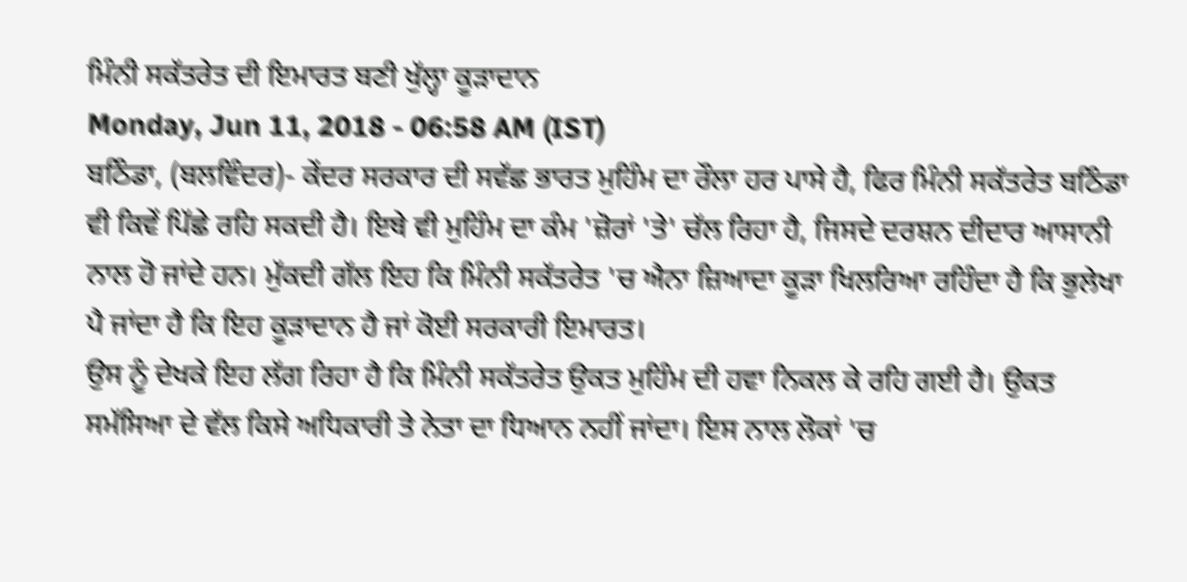ਮਿੰਨੀ ਸਕੱਤਰੇਤ ਦੀ ਇਮਾਰਤ ਬਣੀ ਖੁੱਲ੍ਹਾ ਕੂੜਾਦਾਨ
Monday, Jun 11, 2018 - 06:58 AM (IST)
ਬਠਿੰਡਾ, (ਬਲਵਿੰਦਰ)- ਕੇਂਦਰ ਸਰਕਾਰ ਦੀ ਸਵੱਛ ਭਾਰਤ ਮੁਹਿੰਮ ਦਾ ਰੌਲਾ ਹਰ ਪਾਸੇ ਹੈ, ਫਿਰ ਮਿੰਨੀ ਸਕੱਤਰੇਤ ਬਠਿੰਡਾ ਵੀ ਕਿਵੇਂ ਪਿੱਛੇ ਰਹਿ ਸਕਦੀ ਹੈ। ਇਥੇ ਵੀ ਮੁਹਿੰਮ ਦਾ ਕੰਮ 'ਜ਼ੋਰਾਂ 'ਤੇ' ਚੱਲ ਰਿਹਾ ਹੈ, ਜਿਸਦੇ ਦਰਸ਼ਨ ਦੀਦਾਰ ਆਸਾਨੀ ਨਾਲ ਹੋ ਜਾਂਦੇ ਹਨ। ਮੁੱਕਦੀ ਗੱਲ ਇਹ ਕਿ ਮਿੰਨੀ ਸਕੱਤਰੇਤ 'ਚ ਐਨਾ ਜ਼ਿਆਦਾ ਕੂੜਾ ਖਿਲਰਿਆ ਰਹਿੰਦਾ ਹੈ ਕਿ ਭੁਲੇਖਾ ਪੈ ਜਾਂਦਾ ਹੈ ਕਿ ਇਹ ਕੂੜਾਦਾਨ ਹੈ ਜਾਂ ਕੋਈ ਸਰਕਾਰੀ ਇਮਾਰਤ।
ਉਸ ਨੂੰ ਦੇਖਕੇ ਇਹ ਲੱਗ ਰਿਹਾ ਹੈ ਕਿ ਮਿੰਨੀ ਸਕੱਤਰੇਤ ਉਕਤ ਮੁਹਿੰਮ ਦੀ ਹਵਾ ਨਿਕਲ ਕੇ ਰਹਿ ਗਈ ਹੈ। ਉਕਤ ਸਮੱਸਿਆ ਦੇ ਵੱਲ ਕਿਸੇ ਅਧਿਕਾਰੀ ਤੇ ਨੇਤਾ ਦਾ ਧਿਆਨ ਨਹੀਂ ਜਾਂਦਾ। ਇਸ ਨਾਲ ਲੋਕਾਂ 'ਚ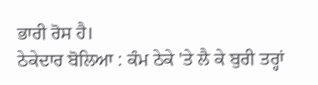ਭਾਰੀ ਰੋਸ ਹੈ।
ਠੇਕੇਦਾਰ ਬੋਲਿਆ : ਕੰਮ ਠੇਕੇ 'ਤੇ ਲੈ ਕੇ ਬੁਰੀ ਤਰ੍ਹਾਂ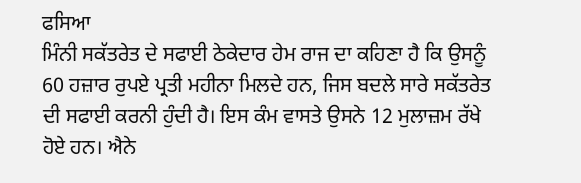ਫਸਿਆ
ਮਿੰਨੀ ਸਕੱਤਰੇਤ ਦੇ ਸਫਾਈ ਠੇਕੇਦਾਰ ਹੇਮ ਰਾਜ ਦਾ ਕਹਿਣਾ ਹੈ ਕਿ ਉਸਨੂੰ 60 ਹਜ਼ਾਰ ਰੁਪਏ ਪ੍ਰਤੀ ਮਹੀਨਾ ਮਿਲਦੇ ਹਨ, ਜਿਸ ਬਦਲੇ ਸਾਰੇ ਸਕੱਤਰੇਤ ਦੀ ਸਫਾਈ ਕਰਨੀ ਹੁੰਦੀ ਹੈ। ਇਸ ਕੰਮ ਵਾਸਤੇ ਉਸਨੇ 12 ਮੁਲਾਜ਼ਮ ਰੱਖੇ ਹੋਏ ਹਨ। ਐਨੇ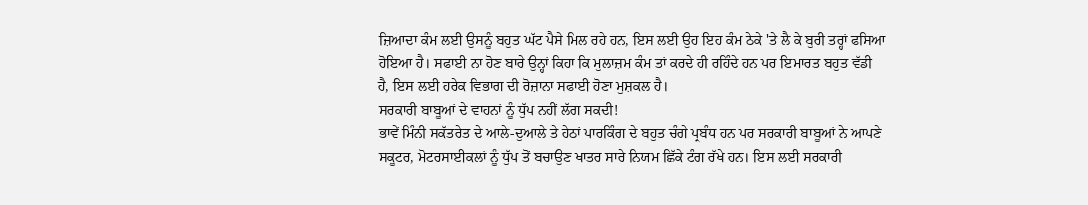ਜ਼ਿਆਦਾ ਕੰਮ ਲਈ ਉਸਨੂੰ ਬਹੁਤ ਘੱਟ ਪੈਸੇ ਮਿਲ ਰਹੇ ਹਨ, ਇਸ ਲਈ ਉਹ ਇਹ ਕੰਮ ਠੇਕੇ 'ਤੇ ਲੈ ਕੇ ਬੁਰੀ ਤਰ੍ਹਾਂ ਫਸਿਆ ਹੋਇਆ ਹੈ। ਸਫਾਈ ਨਾ ਹੋਣ ਬਾਰੇ ਉਨ੍ਹਾਂ ਕਿਹਾ ਕਿ ਮੁਲਾਜ਼ਮ ਕੰਮ ਤਾਂ ਕਰਦੇ ਹੀ ਰਹਿੰਦੇ ਹਨ ਪਰ ਇਮਾਰਤ ਬਹੁਤ ਵੱਡੀ ਹੈ, ਇਸ ਲਈ ਹਰੇਕ ਵਿਭਾਗ ਦੀ ਰੋਜ਼ਾਨਾ ਸਫਾਈ ਹੋਣਾ ਮੁਸ਼ਕਲ ਹੈ।
ਸਰਕਾਰੀ ਬਾਬੂਆਂ ਦੇ ਵਾਹਨਾਂ ਨੂੰ ਧੁੱਪ ਨਹੀਂ ਲੱਗ ਸਕਦੀ!
ਭਾਵੇਂ ਮਿੰਨੀ ਸਕੱਤਰੇਤ ਦੇ ਆਲੇ-ਦੁਆਲੇ ਤੇ ਹੇਠਾਂ ਪਾਰਕਿੰਗ ਦੇ ਬਹੁਤ ਚੰਗੇ ਪ੍ਰਬੰਧ ਹਨ ਪਰ ਸਰਕਾਰੀ ਬਾਬੂਆਂ ਨੇ ਆਪਣੇ ਸਕੂਟਰ, ਮੋਟਰਸਾਈਕਲਾਂ ਨੂੰ ਧੁੱਪ ਤੋਂ ਬਚਾਉਣ ਖਾਤਰ ਸਾਰੇ ਨਿਯਮ ਛਿੱਕੇ ਟੰਗ ਰੱਖੇ ਹਨ। ਇਸ ਲਈ ਸਰਕਾਰੀ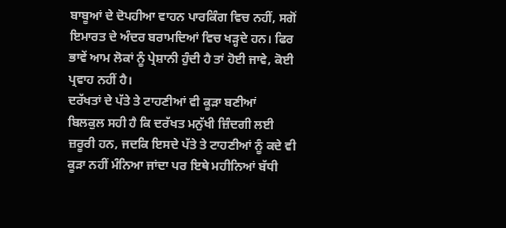ਬਾਬੂਆਂ ਦੇ ਦੋਪਹੀਆ ਵਾਹਨ ਪਾਰਕਿੰਗ ਵਿਚ ਨਹੀਂ, ਸਗੋਂ ਇਮਾਰਤ ਦੇ ਅੰਦਰ ਬਰਾਮਦਿਆਂ ਵਿਚ ਖੜ੍ਹਦੇ ਹਨ। ਫਿਰ ਭਾਵੇਂ ਆਮ ਲੋਕਾਂ ਨੂੰ ਪ੍ਰੇਸ਼ਾਨੀ ਹੁੰਦੀ ਹੈ ਤਾਂ ਹੋਈ ਜਾਵੇ, ਕੋਈ ਪ੍ਰਵਾਹ ਨਹੀਂ ਹੈ।
ਦਰੱਖਤਾਂ ਦੇ ਪੱਤੇ ਤੇ ਟਾਹਣੀਆਂ ਵੀ ਕੂੜਾ ਬਣੀਆਂ
ਬਿਲਕੁਲ ਸਹੀ ਹੈ ਕਿ ਦਰੱਖਤ ਮਨੁੱਖੀ ਜ਼ਿੰਦਗੀ ਲਈ ਜ਼ਰੂਰੀ ਹਨ, ਜਦਕਿ ਇਸਦੇ ਪੱਤੇ ਤੇ ਟਾਹਣੀਆਂ ਨੂੰ ਕਦੇ ਵੀ ਕੂੜਾ ਨਹੀਂ ਮੰਨਿਆ ਜਾਂਦਾ ਪਰ ਇਥੇ ਮਹੀਨਿਆਂ ਬੱਧੀ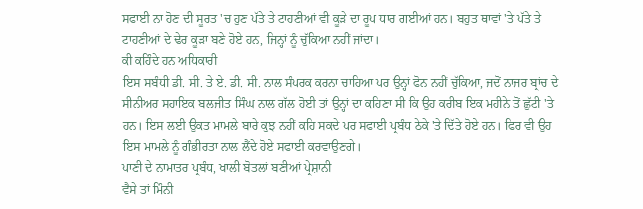ਸਫਾਈ ਨਾ ਹੋਣ ਦੀ ਸੂਰਤ 'ਚ ਹੁਣ ਪੱਤੇ ਤੇ ਟਾਹਣੀਆਂ ਵੀ ਕੂੜੇ ਦਾ ਰੂਪ ਧਾਰ ਗਈਆਂ ਹਨ। ਬਹੁਤ ਥਾਵਾਂ 'ਤੇ ਪੱਤੇ ਤੇ ਟਾਹਣੀਆਂ ਦੇ ਢੇਰ ਕੂੜਾ ਬਣੇ ਹੋਏ ਹਨ, ਜਿਨ੍ਹਾਂ ਨੂੰ ਚੁੱਕਿਆ ਨਹੀਂ ਜਾਂਦਾ।
ਕੀ ਕਹਿੰਦੇ ਹਨ ਅਧਿਕਾਰੀ
ਇਸ ਸਬੰਧੀ ਡੀ. ਸੀ. ਤੇ ਏ. ਡੀ. ਸੀ. ਨਾਲ ਸੰਪਰਕ ਕਰਨਾ ਚਾਹਿਆ ਪਰ ਉਨ੍ਹਾਂ ਫੋਨ ਨਹੀਂ ਚੁੱਕਿਆ, ਜਦੋਂ ਨਾਜਰ ਬ੍ਰਾਂਚ ਦੇ ਸੀਨੀਅਰ ਸਹਾਇਕ ਬਲਜੀਤ ਸਿੰਘ ਨਾਲ ਗੱਲ ਹੋਈ ਤਾਂ ਉਨ੍ਹਾਂ ਦਾ ਕਹਿਣਾ ਸੀ ਕਿ ਉਹ ਕਰੀਬ ਇਕ ਮਹੀਨੇ ਤੋਂ ਛੁੱਟੀ 'ਤੇ ਹਨ। ਇਸ ਲਈ ਉਕਤ ਮਾਮਲੇ ਬਾਰੇ ਕੁਝ ਨਹੀਂ ਕਹਿ ਸਕਦੇ ਪਰ ਸਫਾਈ ਪ੍ਰਬੰਧ ਠੇਕੇ 'ਤੇ ਦਿੱਤੇ ਹੋਏ ਹਨ। ਫਿਰ ਵੀ ਉਹ ਇਸ ਮਾਮਲੇ ਨੂੰ ਗੰਭੀਰਤਾ ਨਾਲ ਲੈਂਦੇ ਹੋਏ ਸਫਾਈ ਕਰਵਾਉਣਗੇ।
ਪਾਣੀ ਦੇ ਨਾਮਾਤਰ ਪ੍ਰਬੰਧ, ਖਾਲੀ ਬੋਤਲਾਂ ਬਣੀਆਂ ਪ੍ਰੇਸ਼ਾਨੀ
ਵੈਸੇ ਤਾਂ ਮਿੰਨੀ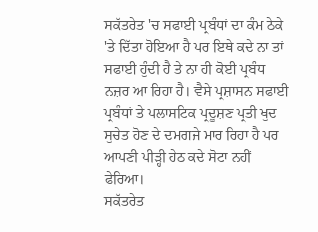ਸਕੱਤਰੇਤ 'ਚ ਸਫਾਈ ਪ੍ਰਬੰਧਾਂ ਦਾ ਕੰਮ ਠੇਕੇ 'ਤੇ ਦਿੱਤਾ ਹੋਇਆ ਹੈ ਪਰ ਇਥੇ ਕਦੇ ਨਾ ਤਾਂ ਸਫਾਈ ਹੁੰਦੀ ਹੈ ਤੇ ਨਾ ਹੀ ਕੋਈ ਪ੍ਰਬੰਧ ਨਜ਼ਰ ਆ ਰਿਹਾ ਹੈ। ਵੈਸੇ ਪ੍ਰਸ਼ਾਸਨ ਸਫਾਈ ਪ੍ਰਬੰਧਾਂ ਤੇ ਪਲਾਸਟਿਕ ਪ੍ਰਦੂਸ਼ਣ ਪ੍ਰਤੀ ਖੁਦ ਸੁਚੇਤ ਹੋਣ ਦੇ ਦਮਗਜੇ ਮਾਰ ਰਿਹਾ ਹੈ ਪਰ ਆਪਣੀ ਪੀੜ੍ਹੀ ਹੇਠ ਕਦੇ ਸੋਟਾ ਨਹੀਂ ਫੇਰਿਆ।
ਸਕੱਤਰੇਤ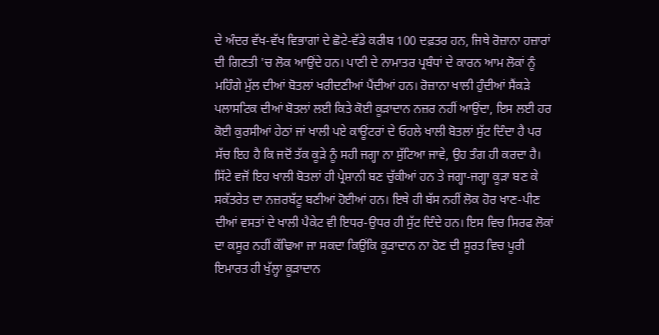ਦੇ ਅੰਦਰ ਵੱਖ-ਵੱਖ ਵਿਭਾਗਾਂ ਦੇ ਛੋਟੇ-ਵੱਡੇ ਕਰੀਬ 100 ਦਫ਼ਤਰ ਹਨ, ਜਿਥੇ ਰੋਜ਼ਾਨਾ ਹਜ਼ਾਰਾਂ ਦੀ ਗਿਣਤੀ 'ਚ ਲੋਕ ਆਉਂਦੇ ਹਨ। ਪਾਣੀ ਦੇ ਨਾਮਾਤਰ ਪ੍ਰਬੰਧਾਂ ਦੇ ਕਾਰਨ ਆਮ ਲੋਕਾਂ ਨੂੰ ਮਹਿੰਗੇ ਮੁੱਲ ਦੀਆਂ ਬੋਤਲਾਂ ਖਰੀਦਣੀਆਂ ਪੈਂਦੀਆਂ ਹਨ। ਰੋਜ਼ਾਨਾ ਖਾਲੀ ਹੁੰਦੀਆਂ ਸੈਂਕੜੇ ਪਲਾਸਟਿਕ ਦੀਆਂ ਬੋਤਲਾਂ ਲਈ ਕਿਤੇ ਕੋਈ ਕੂੜਾਦਾਨ ਨਜ਼ਰ ਨਹੀਂ ਆਉਂਦਾ, ਇਸ ਲਈ ਹਰ ਕੋਈ ਕੁਰਸੀਆਂ ਹੇਠਾਂ ਜਾਂ ਖਾਲੀ ਪਏ ਕਾਊਂਟਰਾਂ ਦੇ ਓਹਲੇ ਖਾਲੀ ਬੋਤਲਾਂ ਸੁੱਟ ਦਿੰਦਾ ਹੈ ਪਰ ਸੱਚ ਇਹ ਹੈ ਕਿ ਜਦੋਂ ਤੱਕ ਕੂੜੇ ਨੂੰ ਸਹੀ ਜਗ੍ਹਾ ਨਾ ਸੁੱਟਿਆ ਜਾਵੇ, ਉਹ ਤੰਗ ਹੀ ਕਰਦਾ ਹੈ। ਸਿੱਟੇ ਵਜੋਂ ਇਹ ਖਾਲੀ ਬੋਤਲਾਂ ਹੀ ਪ੍ਰੇਸ਼ਾਨੀ ਬਣ ਚੁੱਕੀਆਂ ਹਨ ਤੇ ਜਗ੍ਹਾ-ਜਗ੍ਹਾ ਕੂੜਾ ਬਣ ਕੇ ਸਕੱਤਰੇਤ ਦਾ ਨਜ਼ਰਬੱਟੂ ਬਣੀਆਂ ਹੋਈਆਂ ਹਨ। ਇਥੇ ਹੀ ਬੱਸ ਨਹੀਂ ਲੋਕ ਹੋਰ ਖਾਣ-ਪੀਣ ਦੀਆਂ ਵਸਤਾਂ ਦੇ ਖਾਲੀ ਪੈਕੇਟ ਵੀ ਇਧਰ-ਉਧਰ ਹੀ ਸੁੱਟ ਦਿੰਦੇ ਹਨ। ਇਸ ਵਿਚ ਸਿਰਫ ਲੋਕਾਂ ਦਾ ਕਸੂਰ ਨਹੀਂ ਕੱਢਿਆ ਜਾ ਸਕਦਾ ਕਿਉਂਕਿ ਕੂੜਾਦਾਨ ਨਾ ਹੋਣ ਦੀ ਸੂਰਤ ਵਿਚ ਪੂਰੀ ਇਮਾਰਤ ਹੀ ਖੁੱਲ੍ਹਾ ਕੂੜਾਦਾਨ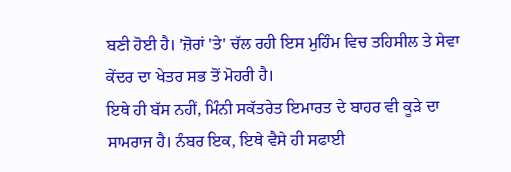ਬਣੀ ਹੋਈ ਹੈ। 'ਜ਼ੋਰਾਂ 'ਤੇ' ਚੱਲ ਰਹੀ ਇਸ ਮੁਹਿੰਮ ਵਿਚ ਤਹਿਸੀਲ ਤੇ ਸੇਵਾ ਕੇਂਦਰ ਦਾ ਖੇਤਰ ਸਭ ਤੋਂ ਮੋਹਰੀ ਹੈ।
ਇਥੇ ਹੀ ਬੱਸ ਨਹੀਂ, ਮਿੰਨੀ ਸਕੱਤਰੇਤ ਇਮਾਰਤ ਦੇ ਬਾਹਰ ਵੀ ਕੂੜੇ ਦਾ ਸਾਮਰਾਜ ਹੈ। ਨੰਬਰ ਇਕ, ਇਥੇ ਵੈਸੇ ਹੀ ਸਫਾਈ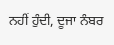ਨਹੀਂ ਹੁੰਦੀ, ਦੂਜਾ ਨੰਬਰ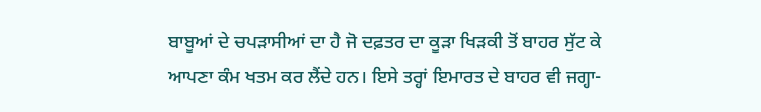ਬਾਬੂਆਂ ਦੇ ਚਪੜਾਸੀਆਂ ਦਾ ਹੈ ਜੋ ਦਫ਼ਤਰ ਦਾ ਕੂੜਾ ਖਿੜਕੀ ਤੋਂ ਬਾਹਰ ਸੁੱਟ ਕੇ ਆਪਣਾ ਕੰਮ ਖਤਮ ਕਰ ਲੈਂਦੇ ਹਨ। ਇਸੇ ਤਰ੍ਹਾਂ ਇਮਾਰਤ ਦੇ ਬਾਹਰ ਵੀ ਜਗ੍ਹਾ-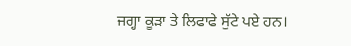ਜਗ੍ਹਾ ਕੂੜਾ ਤੇ ਲਿਫਾਫੇ ਸੁੱਟੇ ਪਏ ਹਨ।